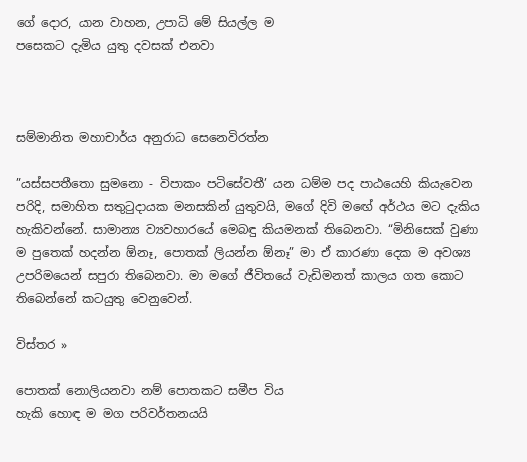ගේ දොර, යාන වාහන, උපාධි මේ සියල්ල ම
පසෙකට දැමිය යුතු දවසක් එනවා



සම්මානිත මහාචාර්ය අනුරාධ සෙනෙවිරත්න

”යස්සපතීතො සුමනො - විපාකං පටිසේවතී’ යන ධම්ම පද පාඨයෙහි කියැවෙන පරිදි, සමාහිත සතුටුදායක මනසකින් යුතුවයි, මගේ දිවි මඟේ අර්ථය මට දැකිය හැකිවන්නේ. සාමාන්‍ය ව්‍යවහාරයේ මෙබඳු කියමනක් තිබෙනවා. “මිනිසෙක් වුණා ම පුතෙක් හදන්න ඕනෑ, පොතක් ලියන්න ඕනෑ” මා ඒ කාරණා දෙක ම අවශ්‍ය උපරිමයෙන් සපුරා තිබෙනවා. මා මගේ ජීවිතයේ වැඩිමනත් කාලය ගත කොට තිබෙන්නේ කටයුතු වෙනුවෙන්.

විස්තර »

පොතක් නොලියනවා නම් පොතකට සමීප විය
හැකි හොඳ ම මග පරිවර්තනයයි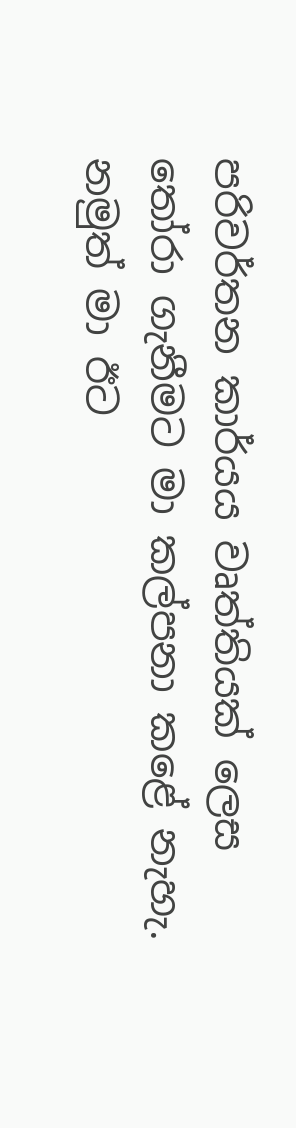පරිවර්තන කාර්යය වෘත්තියක් ලෙස තෝරා ගැනීමට මා කල්පනා කළේ නැහැ. නමුත් මා ඊට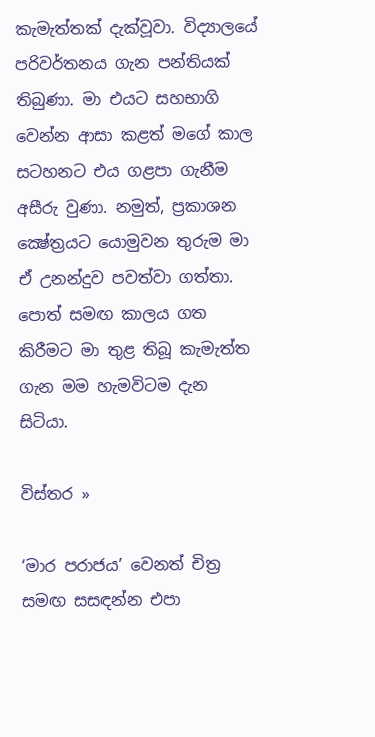කැමැත්තක් දැක්වූවා. විද්‍යාලයේ පරිවර්තනය ගැන පන්තියක් තිබුණා. මා එයට සහභාගි වෙන්න ආසා කළත් මගේ කාල සටහනට එය ගළපා ගැනීම අසීරු වුණා. නමුත්, ප්‍රකාශන ක්‍ෂේත්‍රයට යොමුවන තුරුම මා ඒ උනන්දුව පවත්වා ගත්තා. පොත් සමඟ කාලය ගත කිරීමට මා තුළ තිබූ කැමැත්ත ගැන මම හැමවිටම දැන සිටියා.

විස්තර »

‘මාර පරාජය’ වෙනත් චිත්‍ර සමඟ සසඳන්න එපා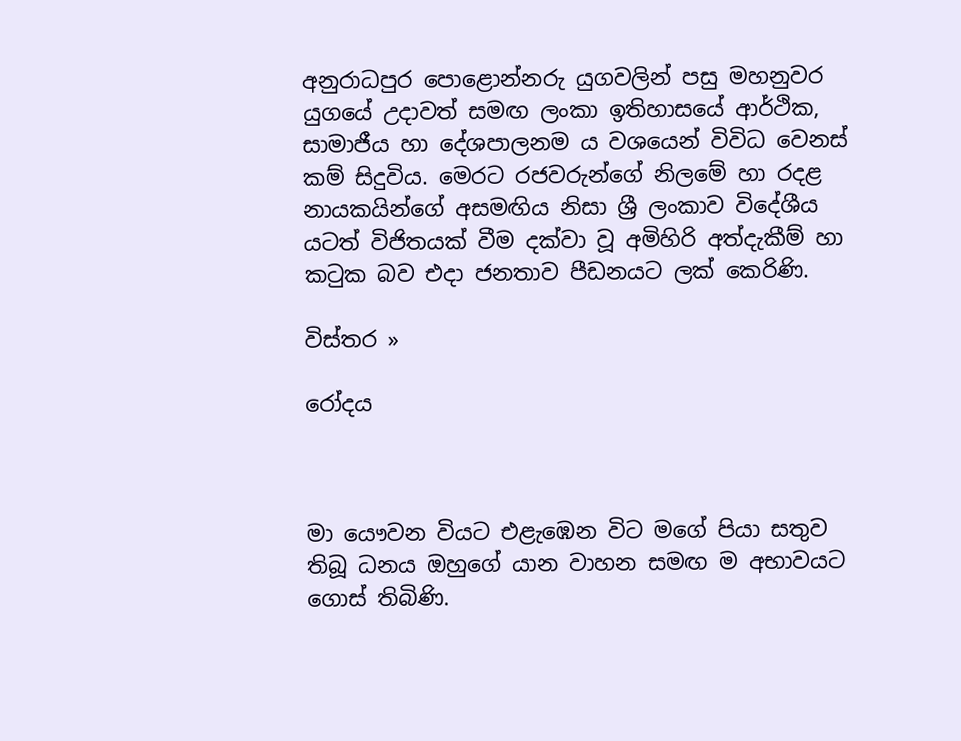අනුරාධපුර පොළොන්නරු යුගවලින් පසු මහනුවර යුගයේ උදාවත් සමඟ ලංකා ඉතිහාසයේ ආර්ථික, සාමාජීය හා දේශපාලනම ය වශයෙන් විවිධ වෙනස් කම් සිදුවිය. මෙරට රජවරුන්ගේ නිලමේ හා රදළ නායකයින්ගේ අසමඟිය නිසා ශ්‍රී ලංකාව විදේශීය යටත් විජිතයක් වීම දක්වා වූ අමිහිරි අත්දැකීම් හා කටුක බව එදා ජනතාව පීඩනයට ලක් කෙරිණි.

විස්තර »

රෝදය



මා යෞවන වියට එළැඹෙන විට මගේ පියා සතුව තිබූ ධනය ඔහුගේ යාන වාහන සමඟ ම අභාවයට ගොස් තිබිණි.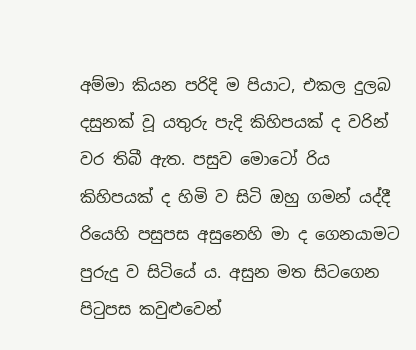අම්මා කියන පරිදි ම පියාට, එකල දුලබ දසුනක් වූ යතුරු පැදි කිහිපයක් ද වරින් වර තිබී ඇත. පසුව මොටෝ රිය කිහිපයක් ද හිමි ව සිටි ඔහු ගමන් යද්දී රියෙහි පසුපස අසුනෙහි මා ද ගෙනයාමට පුරුදු ව සිටියේ ය. අසුන මත සිටගෙන පිටුපස කවුළුවෙන්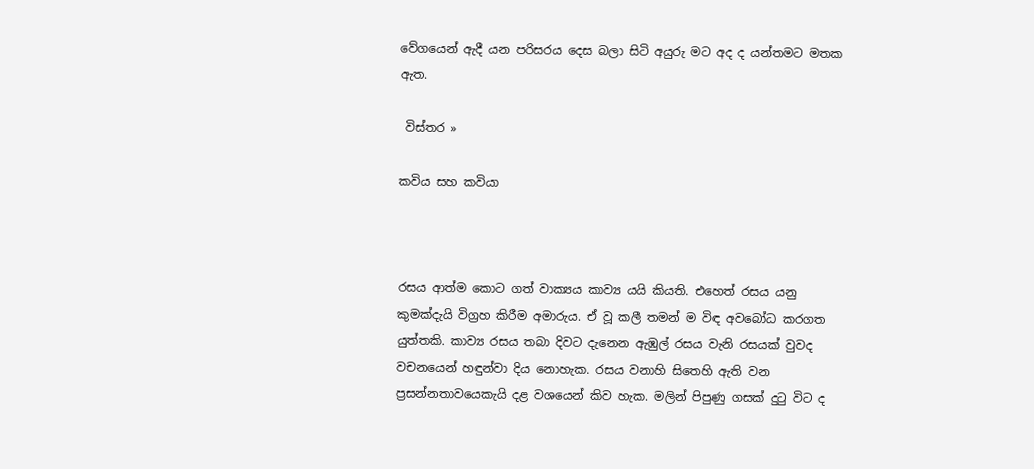වේගයෙන් ඇදී යන පරිසරය දෙස බලා සිටි අයුරු මට අද ද යන්තමට මතක ඇත.

 විස්තර »

කවිය සහ කවියා



රසය ආත්ම කොට ගත් වාක්‍යය කාව්‍ය යයි කියති. එහෙත් රසය යනු කුමක්දැයි විග්‍රහ කිරීම අමාරුය. ඒ වූ කලී තමන් ම විඳ අවබෝධ කරගත යුත්තකි. කාව්‍ය රසය තබා දිවට දැනෙන ඇඹුල් රසය වැනි රසයක් වුවද වචනයෙන් හඳුන්වා දිය නොහැක. රසය වනාහි සිතෙහි ඇති වන ප්‍රසන්නතාවයෙකැයි දළ වශයෙන් කිව හැක. මලින් පිපුණු ගසක් දුටු විට ද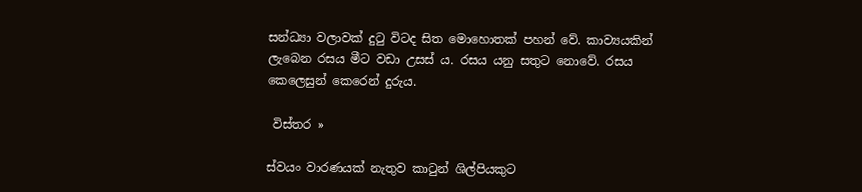සන්ධ්‍යා වලාවක් දුටු විටද සිත මොහොතක් පහන් වේ. කාව්‍යයකින් ලැබෙන රසය මීට වඩා උසස් ය. රසය යනු සතුට නොවේ. රසය කෙලෙසුන් කෙරෙන් දුරුය.

 විස්තර »

ස්වයං වාරණයක් නැතුව කාටුන් ශිල්පියකුට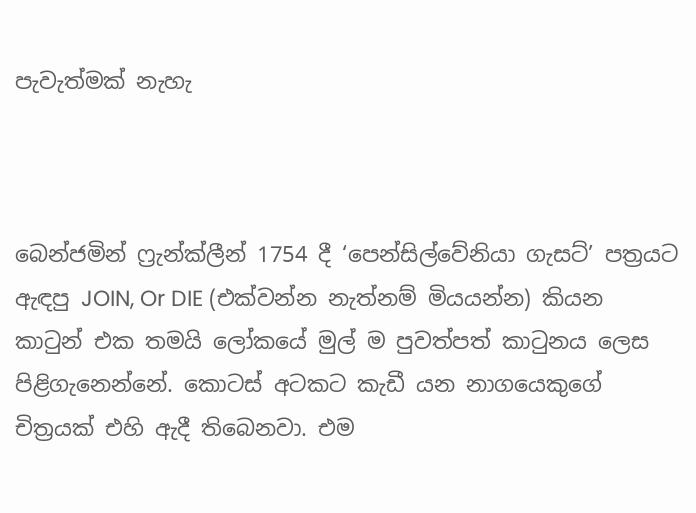පැවැත්මක් නැහැ



බෙන්ජමින් ෆ්‍රැන්ක්ලීන් 1754 දී ‘පෙන්සිල්වේනියා ගැසට්’ පත්‍රයට ඇඳපු JOIN, Or DIE (එක්වන්න නැත්නම් මියයන්න) කියන කාටුන් එක තමයි ලෝකයේ මුල් ම පුවත්පත් කාටුනය ලෙස පිළිගැනෙන්නේ. කොටස් අටකට කැඩී යන නාගයෙකුගේ චිත්‍රයක් එහි ඇදී තිබෙනවා. එම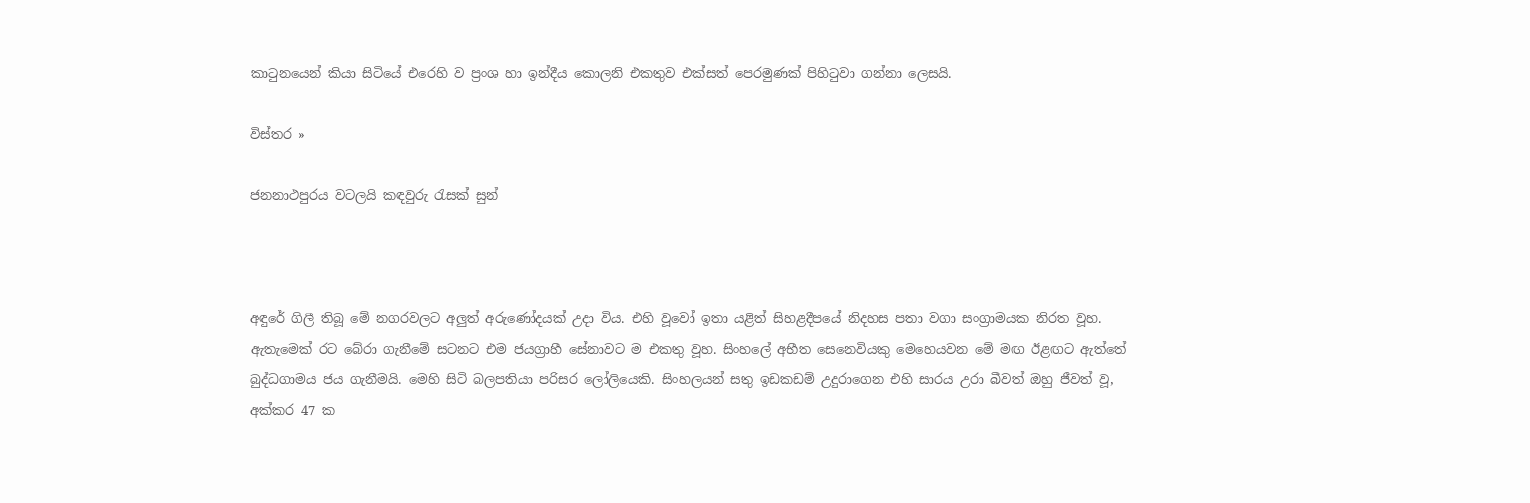කාටුනයෙන් කියා සිටියේ එරෙහි ව ප්‍රංශ හා ඉන්දීය කොලනි එකතුව එක්සත් පෙරමුණක් පිහිටුවා ගන්නා ලෙසයි.

විස්තර »

ජනනාථපුරය වටලයි කඳවුරු රැසක් සුන්



අඳුරේ ගිලී තිබූ මේ නගරවලට අලුත් අරුණෝදයක් උදා විය. එහි වූවෝ ඉතා යළිත් සිහළදීපයේ නිදහස පතා වගා සංග්‍රාමයක නිරත වූහ. ඇතැමෙක් රට බේරා ගැනීමේ සටනට එම ජයග්‍රාහී සේනාවට ම එකතු වූහ. සිංහලේ අභීත සෙනෙවියකු මෙහෙයවන මේ මඟ ඊළඟට ඇත්තේ බුද්ධගාමය ජය ගැනීමයි. මෙහි සිටි බලපතියා පරිසර ලෝලියෙකි. සිංහලයන් සතු ඉඩකඩම් උදුරාගෙන එහි සාරය උරා බීවත් ඔහු ජීවත් වූ, අක්කර 47 ක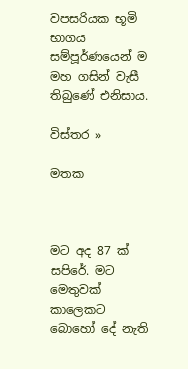වපසරියක භූමි භාගය සම්පූර්ණයෙන් ම මහ ගසින් වැසී තිබුණේ එනිසාය.

විස්තර »

මතක



මට අද 87 ක් සපිරේ. මට මෙතුවක් කාලෙකට බොහෝ දේ නැති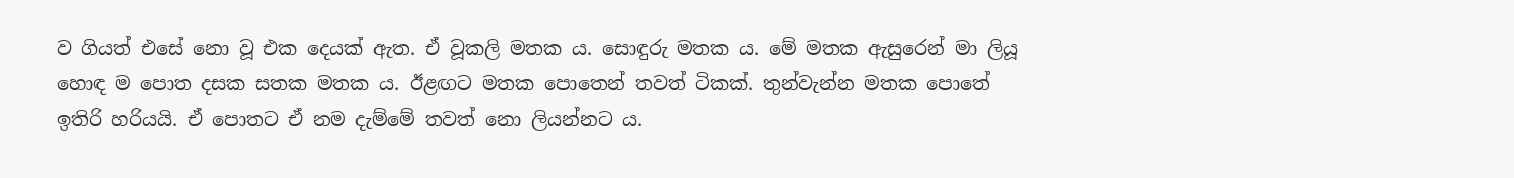ව ගියත් එසේ නො වූ එක දෙයක් ඇත. ඒ වූකලි මතක ය. සොඳුරු මතක ය. මේ මතක ඇසුරෙන් මා ලියූ හොඳ ම පොත දසක සතක මතක ය. ඊළඟට මතක පොතෙන් තවත් ටිකක්. තුන්වැන්න මතක පොතේ ඉතිරි හරියයි. ඒ පොතට ඒ නම දැම්මේ තවත් නො ලියන්නට ය.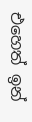එහෙත් ඉන්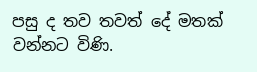පසු ද තව තවත් දේ මතක් වන්නට විණි.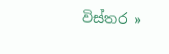විස්තර »